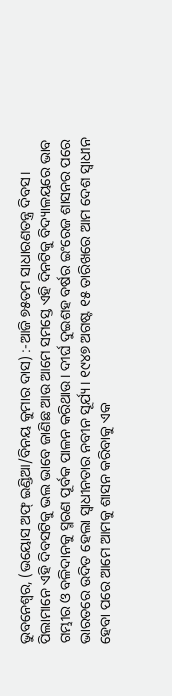ଭୁବନେଶ୍ୱର, (ଭୟୋସ ଅଫ୍ ଇଣ୍ଡିଆ/ବିନୟ କୁମାର ଦାସ) :-ଆଜି ୭୫ତମ ସାଧାରଣତନ୍ତ୍ର ଦିବସ। ପିଲାମାନେ ଏହି ଦିବସଟିକୁ ଭଲ ଭାବେ ଜାଣିଛ ଆଉ ଆମେ ସମସ୍ତେ ଏହି ଦିନଟିକୁ ବିଦ୍ୟାଳୟରେ ଭାବ ଗମ୍ଭୀର ଓ ବଳିଦାନକୁ ସ୍ମରଣ ପୂର୍ବକ ପାଳନ କରିଥାଉ। ଦୀର୍ଘ ଦୁଇଶହ ବର୍ଷର ଇଂରେଜ ଶାସନର ପରେ ଭାରତରେ ଉଦିତ ହେଲା ସ୍ବାଧୀନତାର ନବୀନ ସୂର୍ଯ୍ୟ। ୧୯୪୭ ଅଗଷ୍ଟ ୧୫ ତାରିଖରେ ଆମ ଦେଶ ସ୍ବାଧୀନ ହେବା ପରେ ଆମେ ଆମକୁ ଶାସନ କରିବାକୁ ଏକ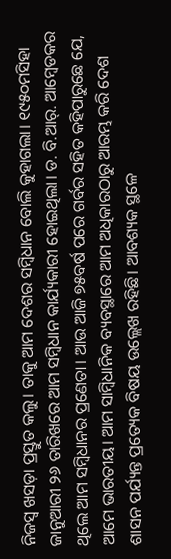ନିଜସ୍ବ ଖସଡ଼ା ପ୍ରସ୍ତୁତ କଲୁ। ତାକୁ ଆମ ଦେଶର ସମ୍ବିଧାନ ବୋଲି କୁହାଗଲା। ୧୯୫୦ମସିହା ଜାନୁଆରୀ ୨୬ ତାରିଖରେ ଆମ ସମ୍ବିଧାନ କାର୍ଯ୍ୟକାରୀ ହୋଇଥିଲା। ଡ. ବି.ଆର୍. ଆମ୍ବେଡକର ଥିଲେ ଆମ ସମ୍ବିଧାନର ପ୍ରଣେତା। ଆଉ ଆଜି ୭୫ବର୍ଷ ପରେ ଗର୍ବର ସହିତ କହିପାରୁଛେ ଯେ, ଆମେ ଭାରତୀୟ। ଆମ ସାମ୍ବିଧାନିକ ବ୍ୟବସ୍ଥାରେ ଆମ ଅଧିକାରଠାରୁ ଆରମ୍ଭ କରି ଦେଶ ଶାସନ ପର୍ଯ୍ୟନ୍ତ ପ୍ରତ୍ୟେକ ବିଷୟ ଉଲ୍ଲେଖ ରହିଛି। ଆବଶ୍ୟକ ସ୍ଥଳେ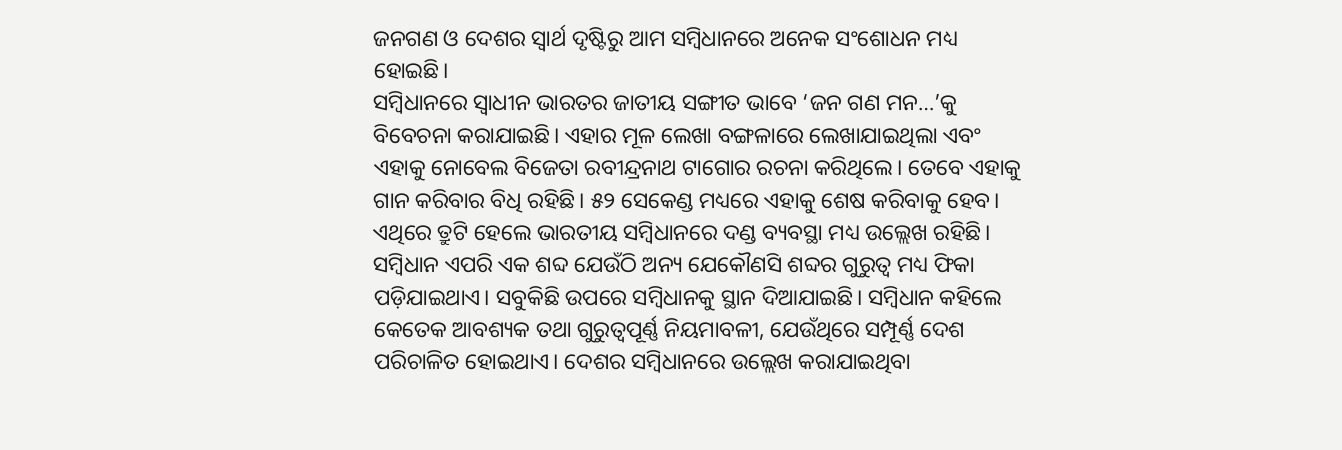ଜନଗଣ ଓ ଦେଶର ସ୍ବାର୍ଥ ଦୃଷ୍ଟିରୁ ଆମ ସମ୍ବିଧାନରେ ଅନେକ ସଂଶୋଧନ ମଧ୍ୟ ହୋଇଛି।
ସମ୍ବିଧାନରେ ସ୍ବାଧୀନ ଭାରତର ଜାତୀୟ ସଙ୍ଗୀତ ଭାବେ ‘ଜନ ଗଣ ମନ…’କୁ ବିବେଚନା କରାଯାଇଛି। ଏହାର ମୂଳ ଲେଖା ବଙ୍ଗଳାରେ ଲେଖାଯାଇଥିଲା ଏବଂ ଏହାକୁ ନୋବେଲ ବିଜେତା ରବୀନ୍ଦ୍ରନାଥ ଟାଗୋର ରଚନା କରିଥିଲେ। ତେବେ ଏହାକୁ ଗାନ କରିବାର ବିଧି ରହିଛି। ୫୨ ସେକେଣ୍ଡ ମଧ୍ୟରେ ଏହାକୁ ଶେଷ କରିବାକୁ ହେବ। ଏଥିରେ ତ୍ରୁଟି ହେଲେ ଭାରତୀୟ ସମ୍ବିଧାନରେ ଦଣ୍ଡ ବ୍ୟବସ୍ଥା ମଧ୍ୟ ଉଲ୍ଲେଖ ରହିଛି।
ସମ୍ବିଧାନ ଏପରି ଏକ ଶବ୍ଦ ଯେଉଁଠି ଅନ୍ୟ ଯେକୌଣସି ଶବ୍ଦର ଗୁରୁତ୍ୱ ମଧ୍ୟ ଫିକା ପଡ଼ିଯାଇଥାଏ। ସବୁକିଛି ଉପରେ ସମ୍ବିଧାନକୁ ସ୍ଥାନ ଦିଆଯାଇଛି। ସମ୍ବିଧାନ କହିଲେ କେତେକ ଆବଶ୍ୟକ ତଥା ଗୁରୁତ୍ୱପୂର୍ଣ୍ଣ ନିୟମାବଳୀ, ଯେଉଁଥିରେ ସମ୍ପୂର୍ଣ୍ଣ ଦେଶ ପରିଚାଳିତ ହୋଇଥାଏ। ଦେଶର ସମ୍ବିଧାନରେ ଉଲ୍ଲେଖ କରାଯାଇଥିବା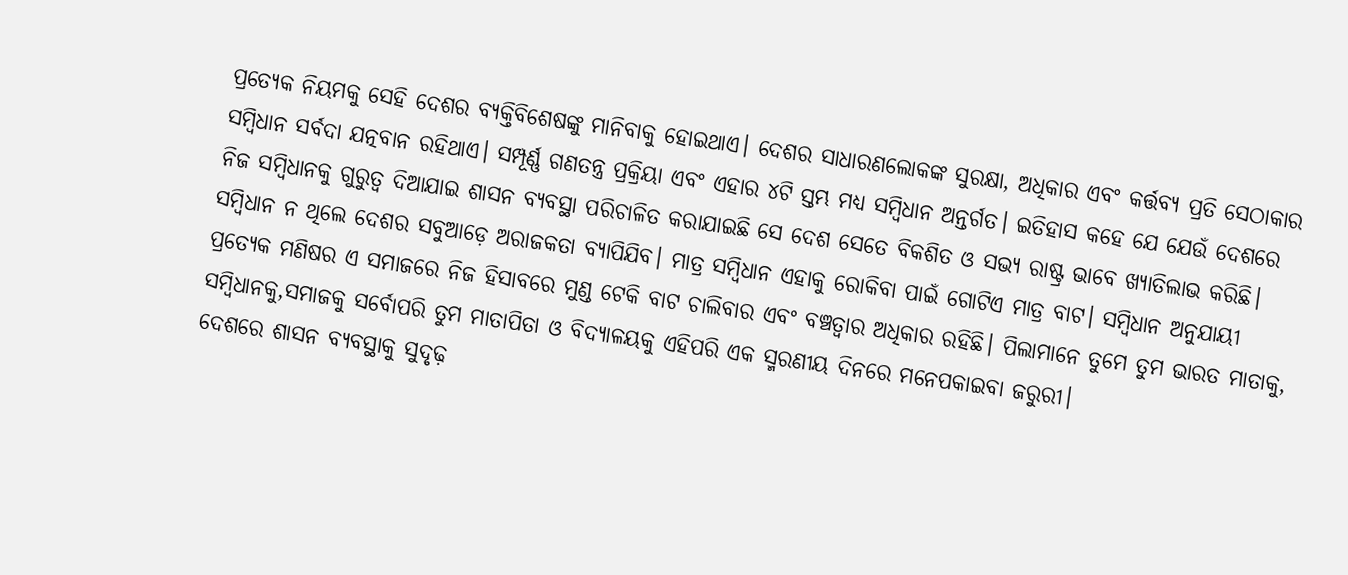ପ୍ରତ୍ୟେକ ନିୟମକୁ ସେହି ଦେଶର ବ୍ୟକ୍ତିବିଶେଷଙ୍କୁ ମାନିବାକୁ ହୋଇଥାଏ। ଦେଶର ସାଧାରଣଲୋକଙ୍କ ସୁରକ୍ଷା, ଅଧିକାର ଏବଂ କର୍ତ୍ତବ୍ୟ ପ୍ରତି ସେଠାକାର ସମ୍ବିଧାନ ସର୍ବଦା ଯତ୍ନବାନ ରହିଥାଏ। ସମ୍ପୂର୍ଣ୍ଣ ଗଣତନ୍ତ୍ର ପ୍ରକ୍ରିୟା ଏବଂ ଏହାର ୪ଟି ସ୍ତମ୍ଭ ମଧ୍ୟ ସମ୍ବିଧାନ ଅନ୍ତର୍ଗତ। ଇତିହାସ କହେ ଯେ ଯେଉଁ ଦେଶରେ ନିଜ ସମ୍ବିଧାନକୁ ଗୁରୁତ୍ୱ ଦିଆଯାଇ ଶାସନ ବ୍ୟବସ୍ଥା ପରିଚାଳିତ କରାଯାଇଛି ସେ ଦେଶ ସେତେ ବିକଶିତ ଓ ସଭ୍ୟ ରାଷ୍ଟ୍ର ଭାବେ ଖ୍ୟାତିଲାଭ କରିଛି। ସମ୍ବିଧାନ ନ ଥିଲେ ଦେଶର ସବୁଆଡ଼େ ଅରାଜକତା ବ୍ୟାପିଯିବ। ମାତ୍ର ସମ୍ବିଧାନ ଏହାକୁ ରୋକିବା ପାଇଁ ଗୋଟିଏ ମାତ୍ର ବାଟ। ସମ୍ବିଧାନ ଅନୁଯାୟୀ ପ୍ରତ୍ୟେକ ମଣିଷର ଏ ସମାଜରେ ନିଜ ହିସାବରେ ମୁଣ୍ଡ ଟେକି ବାଟ ଚାଲିବାର ଏବଂ ବଞ୍ଚତ୍ବାର ଅଧିକାର ରହିଛି। ପିଲାମାନେ ତୁମେ ତୁମ ଭାରତ ମାତାକୁ, ସମ୍ବିଧାନକୁ,ସମାଜକୁ ସର୍ବୋପରି ତୁମ ମାତାପିତା ଓ ବିଦ୍ୟାଳୟକୁ ଏହିପରି ଏକ ସ୍ମରଣୀୟ ଦିନରେ ମନେପକାଇବା ଜରୁରୀ।
ଦେଶରେ ଶାସନ ବ୍ୟବସ୍ଥାକୁ ସୁଦୃଢ଼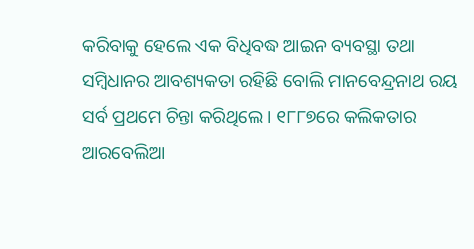କରିବାକୁ ହେଲେ ଏକ ବିଧିବଦ୍ଧ ଆଇନ ବ୍ୟବସ୍ଥା ତଥା ସମ୍ବିଧାନର ଆବଶ୍ୟକତା ରହିଛି ବୋଲି ମାନବେନ୍ଦ୍ରନାଥ ରୟ ସର୍ବ ପ୍ରଥମେ ଚିନ୍ତା କରିଥିଲେ। ୧୮୮୭ରେ କଲିକତାର ଆରବେଲିଆ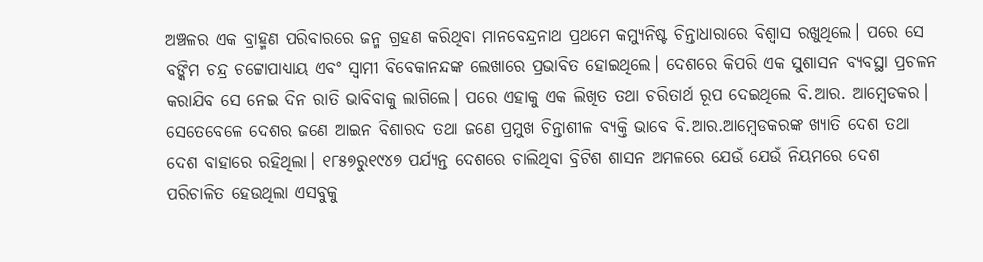ଅଞ୍ଚଳର ଏକ ବ୍ରାହ୍ମଣ ପରିବାରରେ ଜନ୍ମ ଗ୍ରହଣ କରିଥିବା ମାନବେନ୍ଦ୍ରନାଥ ପ୍ରଥମେ କମ୍ୟୁନିଷ୍ଟ ଚିନ୍ତାଧାରାରେ ବିଶ୍ୱାସ ରଖୁଥିଲେ। ପରେ ସେ ବଙ୍କିମ ଚନ୍ଦ୍ର ଚଟ୍ଟୋପାଧ୍ୟାୟ ଏବଂ ସ୍ବାମୀ ବିବେକାନନ୍ଦଙ୍କ ଲେଖାରେ ପ୍ରଭାବିତ ହୋଇଥିଲେ। ଦେଶରେ କିପରି ଏକ ସୁଶାସନ ବ୍ୟବସ୍ଥା ପ୍ରଚଳନ କରାଯିବ ସେ ନେଇ ଦିନ ରାତି ଭାବିବାକୁ ଲାଗିଲେ। ପରେ ଏହାକୁ ଏକ ଲିଖିତ ତଥା ଚରିତାର୍ଥ ରୂପ ଦେଇଥିଲେ ବି.ଆର. ଆମ୍ବେଡକର। ସେତେବେଳେ ଦେଶର ଜଣେ ଆଇନ ବିଶାରଦ ତଥା ଜଣେ ପ୍ରମୁଖ ଚିନ୍ତାଶୀଳ ବ୍ୟକ୍ତି ଭାବେ ବି.ଆର.ଆମ୍ବେଡକରଙ୍କ ଖ୍ୟାତି ଦେଶ ତଥା ଦେଶ ବାହାରେ ରହିଥିଲା। ୧୮୫୭ରୁ୧୯୪୭ ପର୍ଯ୍ୟନ୍ତ ଦେଶରେ ଚାଲିଥିବା ବ୍ରିଟିଶ ଶାସନ ଅମଳରେ ଯେଉଁ ଯେଉଁ ନିୟମରେ ଦେଶ ପରିଚାଳିତ ହେଉଥିଲା ଏସବୁକୁ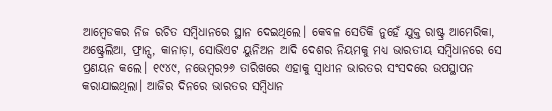ଆମ୍ବେଡକର ନିଜ ରଚିତ ସମ୍ବିଧାନରେ ସ୍ଥାନ ଦେଇଥିଲେ। କେବଳ ସେତିକି ନୁହେଁ ଯୁକ୍ତ ରାଷ୍ଟ୍ର ଆମେରିକା, ଅଷ୍ଟ୍ରେଲିଆ, ଫ୍ରାନ୍ସ, କାନାଡ଼ା, ସୋଭିଏଟ ୟୁନିଅନ ଆଦି ଦେଶର ନିୟମକୁ ମଧ୍ୟ ଭାରତୀୟ ସମ୍ବିଧାନରେ ସେ ପ୍ରଣୟନ କଲେ। ୧୯୪୯, ନଭେମ୍ବର୨୬ ତାରିଖରେ ଏହାକୁ ସ୍ବାଧୀନ ଭାରତର ସଂସଦରେ ଉପସ୍ଥାପନ କରାଯାଇଥିଲା। ଆଜିର ଦିନରେ ଭାରତର ସମ୍ବିଧାନ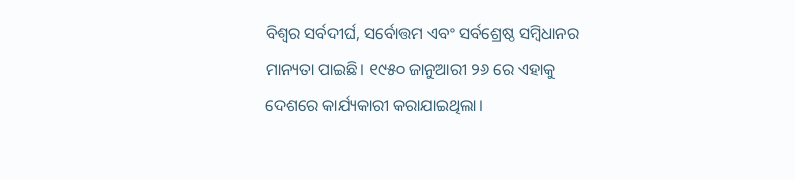ବିଶ୍ୱର ସର୍ବଦୀର୍ଘ, ସର୍ବୋତ୍ତମ ଏବଂ ସର୍ବଶ୍ରେଷ୍ଠ ସମ୍ବିଧାନର ମାନ୍ୟତା ପାଇଛି। ୧୯୫୦ ଜାନୁଆରୀ ୨୬ ରେ ଏହାକୁ ଦେଶରେ କାର୍ଯ୍ୟକାରୀ କରାଯାଇଥିଲା।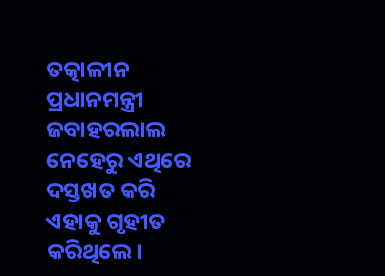ତତ୍କାଳୀନ ପ୍ରଧାନମନ୍ତ୍ରୀ ଜବାହରଲାଲ ନେହେରୁ ଏଥିରେ ଦସ୍ତଖତ କରି ଏହାକୁ ଗୃହୀତ କରିଥିଲେ।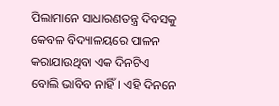ପିଲାମାନେ ସାଧାରଣତନ୍ତ୍ର ଦିବସକୁ କେବଳ ବିଦ୍ୟାଳୟରେ ପାଳନ କରାଯାଉଥିବା ଏକ ଦିନଟିଏ ବୋଲି ଭାବିବ ନାହିଁ। ଏହି ଦିନନେ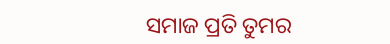ସମାଜ ପ୍ରତି ତୁମର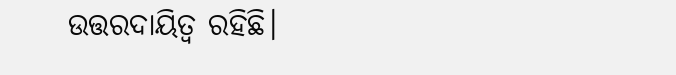ଉତ୍ତରଦାୟିତ୍ୱ ରହିଛି।